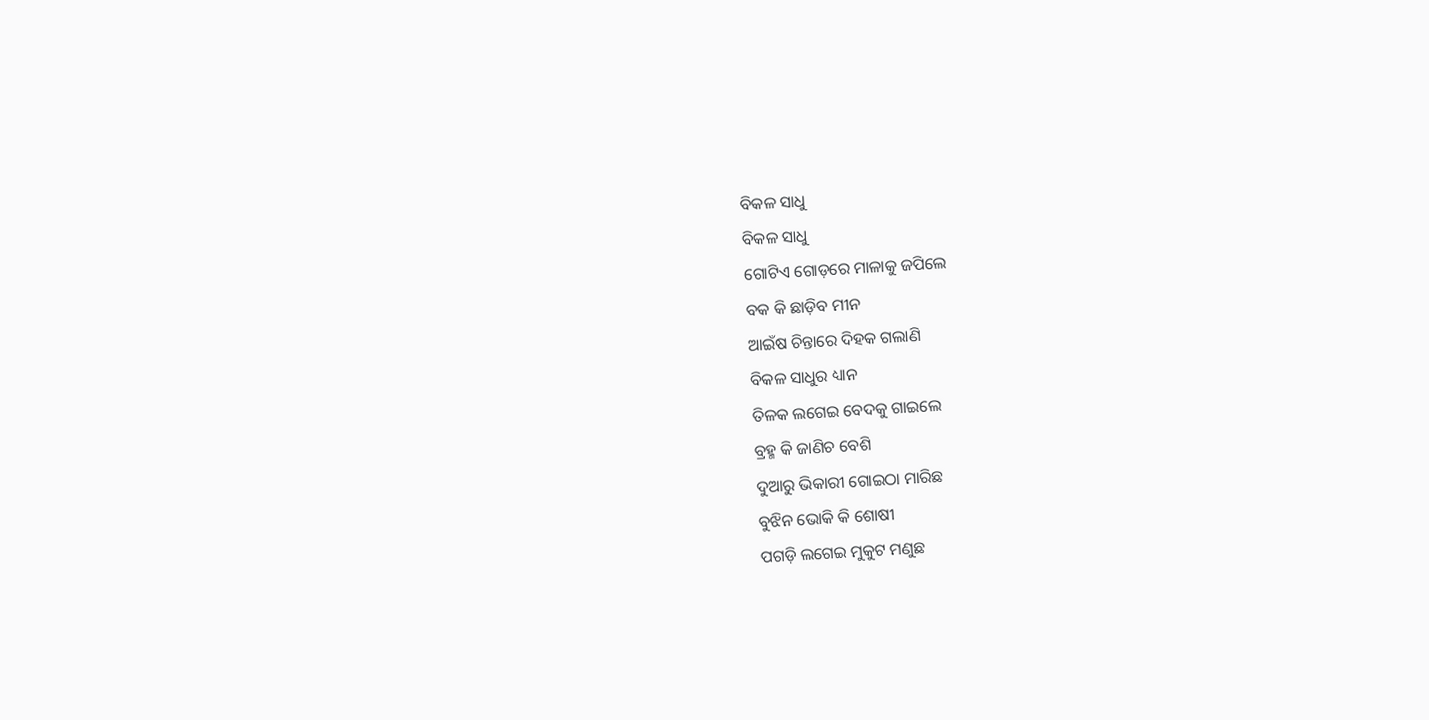ବିକଳ ସାଧୁ
ବିକଳ ସାଧୁ
ଗୋଟିଏ ଗୋଡ଼ରେ ମାଳାକୁ ଜପିଲେ
ବକ କି ଛାଡ଼ିବ ମୀନ
ଆଇଁଷ ଚିନ୍ତାରେ ଦିହକ ଗଲାଣି
ବିକଳ ସାଧୁର ଧ୍ୟାନ
ତିଳକ ଲଗେଇ ବେଦକୁ ଗାଇଲେ
ବ୍ରହ୍ମ କି ଜାଣିଚ ବେଶି
ଦୁଆରୁ ଭିକାରୀ ଗୋଇଠା ମାରିଛ
ବୁଝିନ ଭୋକି କି ଶୋଷୀ
ପଗଡ଼ି ଲଗେଇ ମୁକୁଟ ମଣୁଛ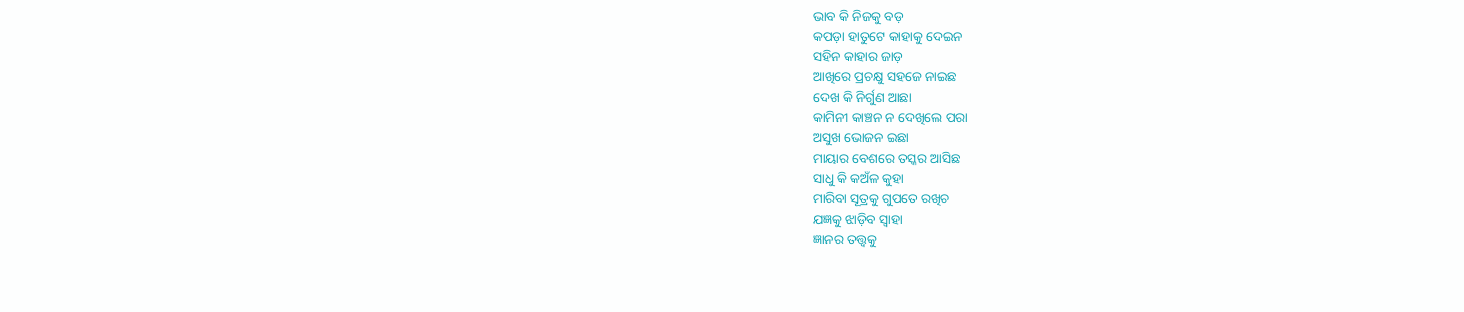ଭାବ କି ନିଜକୁ ବଡ଼
କପଡ଼ା ହାତୁଟେ କାହାକୁ ଦେଇନ
ସହିନ କାହାର ଜାଡ଼
ଆଖିରେ ପ୍ରଚକ୍ଷୁ ସହଜେ ନାଇଛ
ଦେଖ କି ନିର୍ଗୁଣ ଆଛା
କାମିନୀ କାଞ୍ଚନ ନ ଦେଖିଲେ ପରା
ଅସୁଖ ଭୋଜନ ଇଛା
ମାୟାର ବେଶରେ ତସ୍କର ଆସିଛ
ସାଧୁ କି କଅଁଳ କୁହା
ମାରିବା ସୂତ୍ରକୁ ଗୁପତେ ରଖିଚ
ଯଜ୍ଞକୁ ଝାଡ଼ିବ ସ୍ବାହା
ଜ୍ଞାନର ତତ୍ତ୍ୱକୁ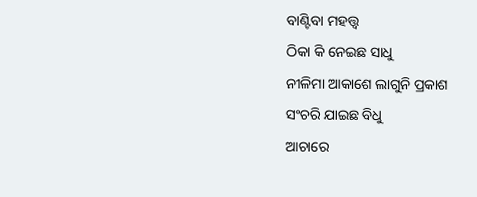ବାଣ୍ଟିବା ମହତ୍ତ୍ୱ
ଠିକା କି ନେଇଛ ସାଧୁ
ନୀଳିମା ଆକାଶେ ଲାଗୁନି ପ୍ରକାଶ
ସଂଚରି ଯାଇଛ ବିଧୁ
ଆଚାରେ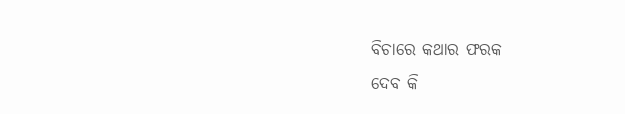ବିଚାରେ କଥାର ଫରକ
ଦେବ କି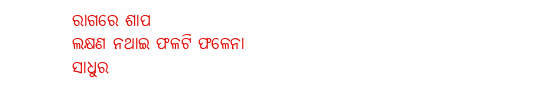ରାଗରେ ଶାପ
ଲକ୍ଷଣ ନଥାଇ ଫଳଟି ଫଳେନା
ସାଧୁର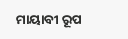ମାୟାବୀ ରୂପ